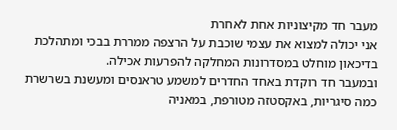מעבר חד מקיצוניות אחת לאחרת
אני יכולה למצוא את עצמי שוכבת על הרצפה ממררת בבכי ומתהלכת בדיכאון מוחלט במסדרונות המחלקה להפרעות אכילה.
ובמעבר חד רוקדת באחד החדרים למשמע טראנסים ומעשנת בשרשרת כמה סיגריות, באקסטזה מטורפת, במאניה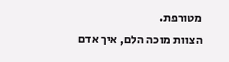מטורפת.
הצוות מוכה הלם, איך אדם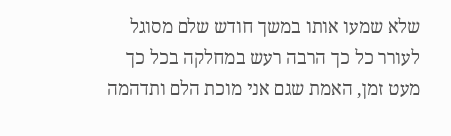שלא שמעו אותו במשך חודש שלם מסוגל לעורר כל כך הרבה רעש במחלקה בכל כך מעט זמן, האמת שגם אני מוכת הלם ותדהמה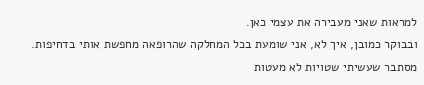למראות שאני מעבירה את עצמי כאן.
ובבוקר כמובן, איך לא, אני שומעת בכל המחלקה שהרופאה מחפשת אותי בדחיפות.
מסתבר שעשיתי שטויות לא מעטות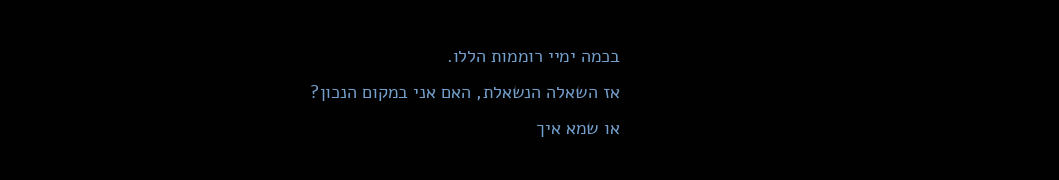בכמה ימיי רוממות הללו.
אז השאלה הנשאלת, האם אני במקום הנכון?
או שמא איך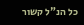כל הנ"ל קשור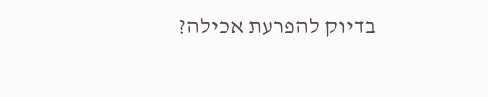בדיוק להפרעת אכילה?